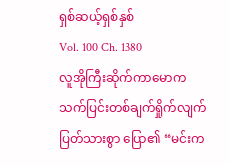ရှစ်ဆယ့်ရှစ်နှစ်
Vol. 100 Ch. 1380
လူအိုကြီးဆိုက်ကာမောက သက်ပြင်းတစ်ချက်ရှိုက်လျက် ပြတ်သားစွာ ပြော၏ “မင်းက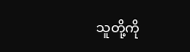သူတို့ကို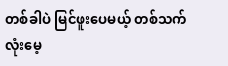တစ်ခါပဲ မြင်ဖူးပေမယ့် တစ်သက်လုံးမေ့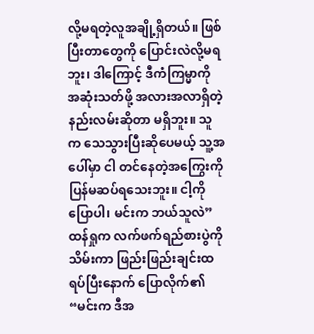လို့မရတဲ့လူအချို့ရှိတယ်။ ဖြစ်ပြီးတာတွေကို ပြောင်းလဲလို့မရဘူး၊ ဒါကြောင့် ဒီကံကြမ္မာကို အဆုံးသတ်ဖို့ အလားအလာရှိတဲ့နည်းလမ်းဆိုတာ မရှိဘူး။ သူက သေသွားပြီးဆိုပေမယ့် သူ့အပေါ်မှာ ငါ တင်နေတဲ့အကြွေးကို ပြန်မဆပ်ရသေးဘူး။ ငါ့ကို ပြောပါ၊ မင်းက ဘယ်သူလဲ”
ထန်ရှုက လက်ဖက်ရည်စားပွဲကို သိမ်းကာ ဖြည်းဖြည်းချင်းထရပ်ပြီးနောက် ပြောလိုက်၏ “မင်းက ဒီအ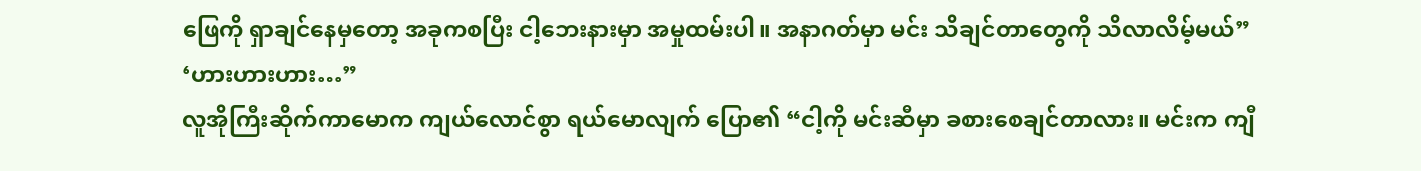ဖြေကို ရှာချင်နေမှတော့ အခုကစပြီး ငါ့ဘေးနားမှာ အမှုထမ်းပါ။ အနာဂတ်မှာ မင်း သိချင်တာတွေကို သိလာလိမ့်မယ်”
‘ဟားဟားဟား…”
လူအိုကြီးဆိုက်ကာမောက ကျယ်လောင်စွာ ရယ်မောလျက် ပြော၏ “ငါ့ကို မင်းဆီမှာ ခစားစေချင်တာလား။ မင်းက ကျီ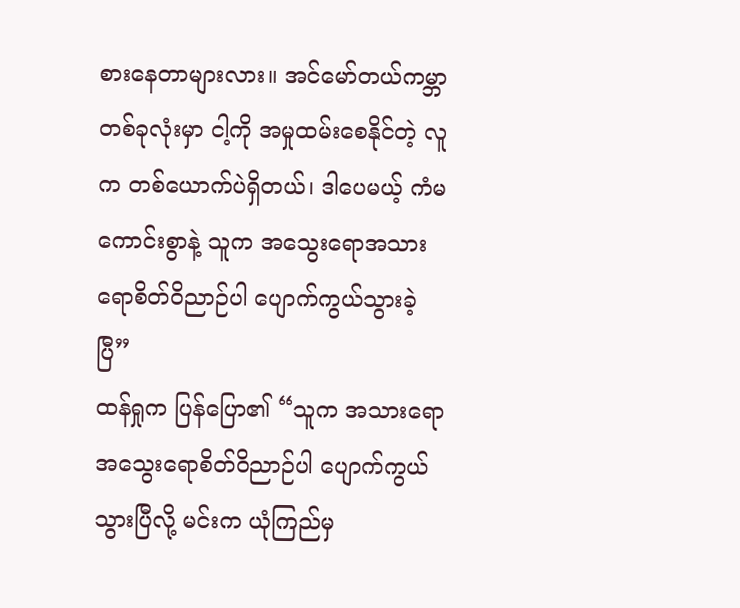စားနေတာများလား။ အင်မော်တယ်ကမ္ဘာတစ်ခုလုံးမှာ ငါ့ကို အမှုထမ်းစေနိုင်တဲ့ လူက တစ်ယောက်ပဲရှိတယ်၊ ဒါပေမယ့် ကံမကောင်းစွာနဲ့ သူက အသွေးရောအသားရောစိတ်ဝိညာဉ်ပါ ပျောက်ကွယ်သွားခဲ့ပြီ”
ထန်ရှုက ပြန်ပြော၏ “သူက အသားရောအသွေးရောစိတ်ဝိညာဉ်ပါ ပျောက်ကွယ်သွားပြီလို့ မင်းက ယုံကြည်မှ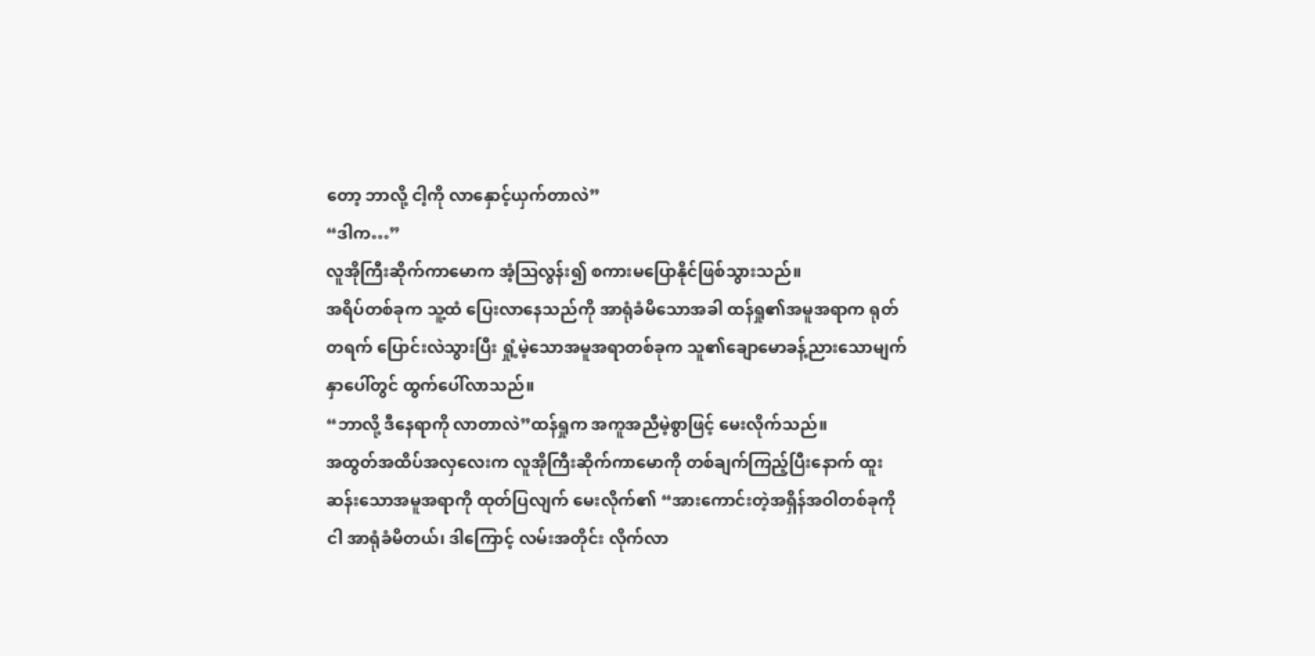တော့ ဘာလို့ ငါ့ကို လာနှောင့်ယှက်တာလဲ”
“ဒါက…”
လူအိုကြီးဆိုက်ကာမောက အံ့ဩလွန်း၍ စကားမပြောနိုင်ဖြစ်သွားသည်။
အရိပ်တစ်ခုက သူ့ထံ ပြေးလာနေသည်ကို အာရုံခံမိသောအခါ ထန်ရှု၏အမူအရာက ရုတ်တရက် ပြောင်းလဲသွားပြီး ရှုံ့မဲ့သောအမူအရာတစ်ခုက သူ၏ချောမောခန့်ညားသောမျက်နှာပေါ်တွင် ထွက်ပေါ်လာသည်။
“ဘာလို့ ဒီနေရာကို လာတာလဲ”ထန်ရှုက အကူအညီမဲ့စွာဖြင့် မေးလိုက်သည်။
အထွတ်အထိပ်အလှလေးက လူအိုကြီးဆိုက်ကာမောကို တစ်ချက်ကြည့်ပြီးနောက် ထူးဆန်းသောအမူအရာကို ထုတ်ပြလျက် မေးလိုက်၏ “အားကောင်းတဲ့အရှိန်အဝါတစ်ခုကို ငါ အာရုံခံမိတယ်၊ ဒါကြောင့် လမ်းအတိုင်း လိုက်လာ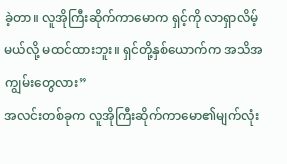ခဲ့တာ။ လူအိုကြီးဆိုက်ကာမောက ရှင့်ကို လာရှာလိမ့်မယ်လို့ မထင်ထားဘူး။ ရှင်တို့နှစ်ယောက်က အသိအကျွမ်းတွေလား”
အလင်းတစ်ခုက လူအိုကြီးဆိုက်ကာမော၏မျက်လုံး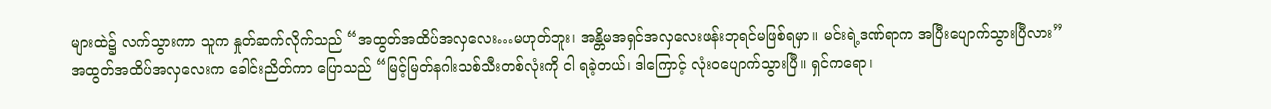များထဲ၌ လက်သွားကာ သူက နှုတ်ဆက်လိုက်သည် “အထွတ်အထိပ်အလှလေး…မဟုတ်ဘူး၊ အန္တိမအရှင်အလှလေးဖန်းဘုရင်မဖြစ်ရမှာ။ မင်းရဲ့ဒဏ်ရာက အပြီးပျောက်သွားပြီလား”
အထွတ်အထိပ်အလှလေးက ခေါင်းညိတ်ကာ ပြောသည် “မြင့်မြတ်နဂါးသစ်သီးတစ်လုံးကို ငါ ရခဲ့တယ်၊ ဒါကြောင့် လုံးဝပျောက်သွားပြီ။ ရှင်ကရော၊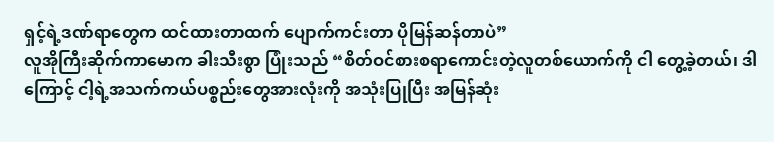ရှင့်ရဲ့ဒဏ်ရာတွေက ထင်ထားတာထက် ပျောက်ကင်းတာ ပိုမြန်ဆန်တာပဲ”
လူအိုကြီးဆိုက်ကာမောက ခါးသီးစွာ ပြုံးသည် “စိတ်ဝင်စားစရာကောင်းတဲ့လူတစ်ယောက်ကို ငါ တွေ့ခဲ့တယ်၊ ဒါကြောင့် ငါ့ရဲ့အသက်ကယ်ပစ္စည်းတွေအားလုံးကို အသုံးပြုပြီး အမြန်ဆုံး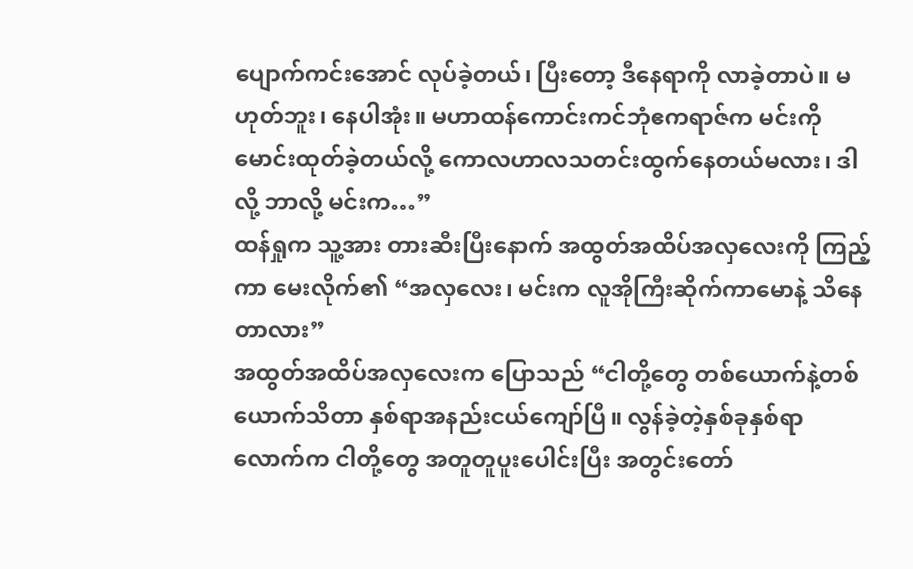ပျောက်ကင်းအောင် လုပ်ခဲ့တယ်၊ ပြီးတော့ ဒီနေရာကို လာခဲ့တာပဲ။ မဟုတ်ဘူး၊ နေပါအုံး။ မဟာထန်ကောင်းကင်ဘုံဧကရာဇ်က မင်းကို မောင်းထုတ်ခဲ့တယ်လို့ ကောလဟာလသတင်းထွက်နေတယ်မလား၊ ဒါလို့ ဘာလို့ မင်းက…”
ထန်ရှုက သူ့အား တားဆီးပြီးနောက် အထွတ်အထိပ်အလှလေးကို ကြည့်ကာ မေးလိုက်၏ “အလှလေး၊ မင်းက လူအိုကြီးဆိုက်ကာမောနဲ့ သိနေတာလား”
အထွတ်အထိပ်အလှလေးက ပြောသည် “ငါတို့တွေ တစ်ယောက်နဲ့တစ်ယောက်သိတာ နှစ်ရာအနည်းငယ်ကျော်ပြီ။ လွန်ခဲ့တဲ့နှစ်ခုနှစ်ရာလောက်က ငါတို့တွေ အတူတူပူးပေါင်းပြီး အတွင်းတော်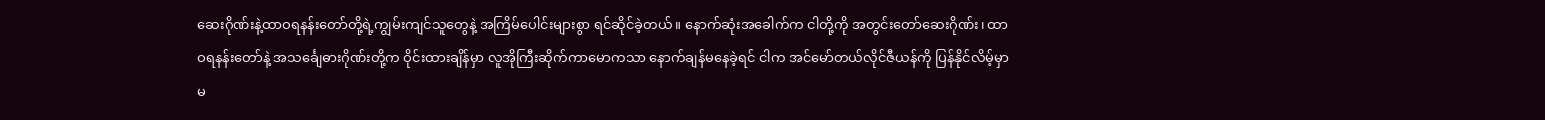ဆေးဂိုဏ်းနဲ့ထာဝရနန်းတော်တို့ရဲ့ကျွမ်းကျင်သူတွေနဲ့ အကြိမ်ပေါင်းများစွာ ရင်ဆိုင်ခဲ့တယ်။ နောက်ဆုံးအခေါက်က ငါတို့ကို အတွင်းတော်ဆေးဂိုဏ်း၊ ထာဝရနန်းတော်နဲ့ အသင်္ချေဓားဂိုဏ်းတို့က ဝိုင်းထားချိန်မှာ လူအိုကြီးဆိုက်ကာမောကသာ နောက်ချန်မနေခဲ့ရင် ငါက အင်မော်တယ်လိုင်ဇီယန်ကို ပြန်နိုင်လိမ့်မှာ မ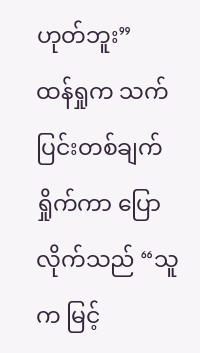ဟုတ်ဘူး”
ထန်ရှုက သက်ပြင်းတစ်ချက်ရှိုက်ကာ ပြောလိုက်သည် “သူက မြင့်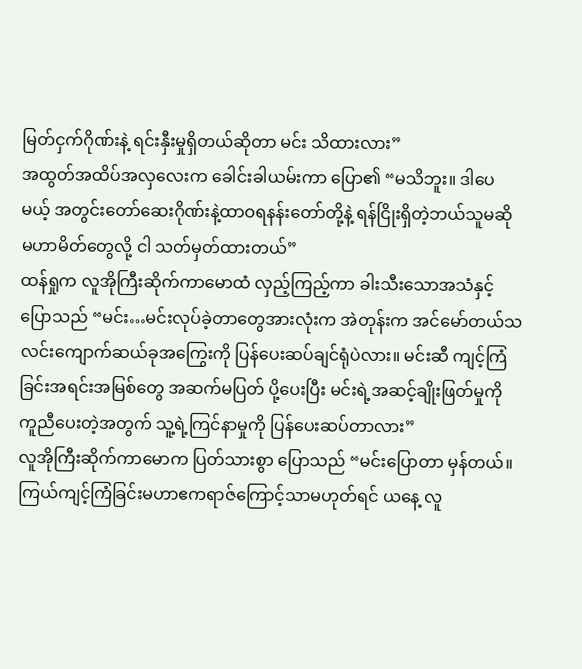မြတ်ငှက်ဂိုဏ်းနဲ့ ရင်းနှီးမှုရှိတယ်ဆိုတာ မင်း သိထားလား”
အထွတ်အထိပ်အလှလေးက ခေါင်းခါယမ်းကာ ပြော၏ “မသိဘူး။ ဒါပေမယ့် အတွင်းတော်ဆေးဂိုဏ်းနဲ့ထာဝရနန်းတော်တို့နဲ့ ရန်ငြိုးရှိတဲ့ဘယ်သူမဆို မဟာမိတ်တွေလို့ ငါ သတ်မှတ်ထားတယ်”
ထန်ရှုက လူအိုကြီးဆိုက်ကာမောထံ လှည့်ကြည့်ကာ ခါးသီးသောအသံနှင့် ပြောသည် “မင်း…မင်းလုပ်ခဲ့တာတွေအားလုံးက အဲတုန်းက အင်မော်တယ်သလင်းကျောက်ဆယ်ခုအကြွေးကို ပြန်ပေးဆပ်ချင်ရုံပဲလား။ မင်းဆီ ကျင့်ကြံခြင်းအရင်းအမြစ်တွေ အဆက်မပြတ် ပို့ပေးပြီး မင်းရဲ့အဆင့်ချိုးဖြတ်မှုကို ကူညီပေးတဲ့အတွက် သူ့ရဲ့ကြင်နာမှုကို ပြန်ပေးဆပ်တာလား”
လူအိုကြီးဆိုက်ကာမောက ပြတ်သားစွာ ပြောသည် “မင်းပြောတာ မှန်တယ်။ ကြယ်ကျင့်ကြံခြင်းမဟာဧကရာဇ်ကြောင့်သာမဟုတ်ရင် ယနေ့ လူ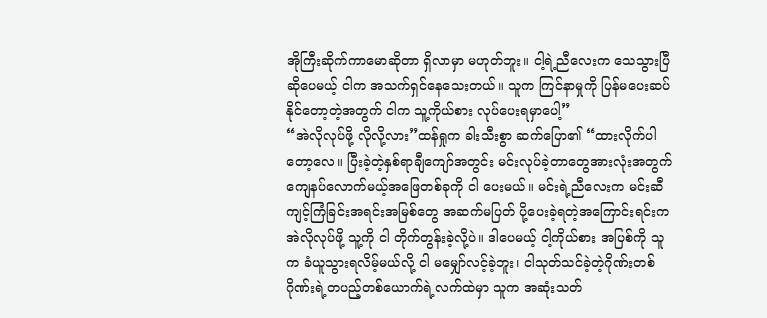အိုကြီးဆိုက်ကာမောဆိုတာ ရှိလာမှာ မဟုတ်ဘူး။ ငါ့ရဲ့ညီလေးက သေသွားပြီဆိုပေမယ့် ငါက အသက်ရှင်နေသေးတယ်။ သူက ကြင်နာမှုကို ပြန်မပေးဆပ်နိုင်တော့တဲ့အတွက် ငါက သူ့ကိုယ်စား လုပ်ပေးရမှာပေါ့”
“အဲလိုလုပ်ဖို့ လိုလို့လား”ထန်ရှုက ခါးသီးစွာ ဆက်ပြော၏ “ထားလိုက်ပါတော့လေ။ ပြီးခဲ့တဲ့နှစ်ရာချီကျော်အတွင်း မင်းလုပ်ခဲ့တာတွေအားလုံးအတွက် ကျေနပ်လောက်မယ့်အဖြေတစ်ခုကို ငါ ပေးမယ်။ မင်းရဲ့ညီလေးက မင်းဆီ ကျင့်ကြံခြင်းအရင်းအမြစ်တွေ အဆက်မပြတ် ပို့ပေးခဲ့ရတဲ့အကြောင်းရင်းက အဲလိုလုပ်ဖို့ သူ့ကို ငါ တိုက်တွန်းခဲ့လို့ပဲ။ ဒါပေမယ့် ငါ့ကိုယ်စား အပြစ်ကို သူက ခံယူသွားရလိမ့်မယ်လို့ ငါ မမျှော်လင့်ခဲ့ဘူး၊ ငါသုတ်သင်ခဲ့တဲ့ဂိုဏ်းတစ်ဂိုဏ်းရဲ့တပည့်တစ်ယောက်ရဲ့လက်ထဲမှာ သူက အဆုံးသတ်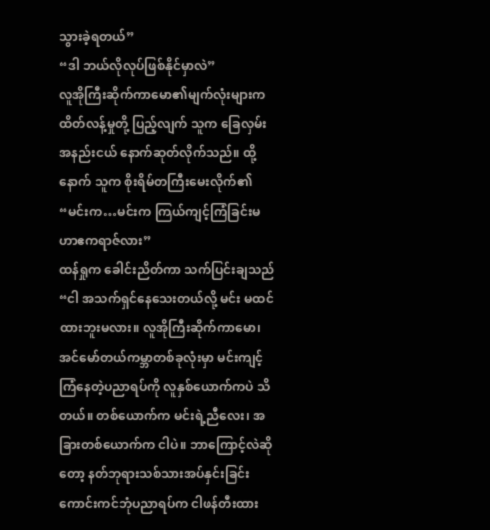သွားခဲ့ရတယ်”
“ဒါ ဘယ်လိုလုပ်ဖြစ်နိုင်မှာလဲ”
လူအိုကြီးဆိုက်ကာမော၏မျက်လုံးများက ထိတ်လန့်မှုတို့ ပြည့်လျက် သူက ခြေလှမ်းအနည်းငယ် နောက်ဆုတ်လိုက်သည်။ ထို့နောက် သူက စိုးရိမ်တကြီးမေးလိုက်၏ “မင်းက…မင်းက ကြယ်ကျင့်ကြံခြင်းမဟာဧကရာဇ်လား”
ထန်ရှုက ခေါင်းညိတ်ကာ သက်ပြင်းချသည် “ငါ အသက်ရှင်နေသေးတယ်လို့ မင်း မထင်ထားဘူးမလား။ လူအိုကြီးဆိုက်ကာမော၊ အင်မော်တယ်ကမ္ဘာတစ်ခုလုံးမှာ မင်းကျင့်ကြံနေတဲ့ပညာရပ်ကို လူနှစ်ယောက်ကပဲ သိတယ်။ တစ်ယောက်က မင်းရဲ့ညီလေး၊ အခြားတစ်ယောက်က ငါပဲ။ ဘာကြောင့်လဲဆိုတော့ နတ်ဘုရားသစ်သားအပ်နှင်းခြင်းကောင်းကင်ဘုံပညာရပ်က ငါဖန်တီးထား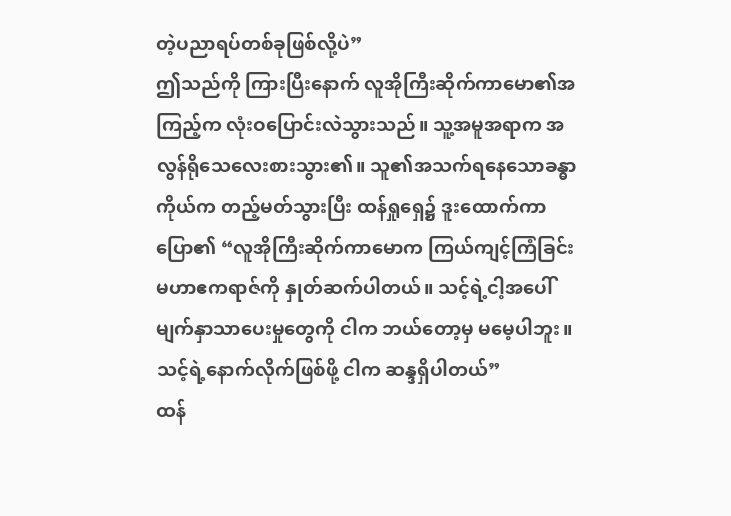တဲ့ပညာရပ်တစ်ခုဖြစ်လို့ပဲ”
ဤသည်ကို ကြားပြီးနောက် လူအိုကြီးဆိုက်ကာမော၏အကြည့်က လုံးဝပြောင်းလဲသွားသည်။ သူ့အမူအရာက အလွန်ရိုသေလေးစားသွား၏။ သူ၏အသက်ရနေသောခန္ဓာကိုယ်က တည့်မတ်သွားပြီး ထန်ရှုရှေ၌ ဒူးထောက်ကာ ပြော၏ “လူအိုကြီးဆိုက်ကာမောက ကြယ်ကျင့်ကြံခြင်းမဟာဧကရာဇ်ကို နှုတ်ဆက်ပါတယ်။ သင့်ရဲ့ငါ့အပေါ် မျက်နှာသာပေးမှုတွေကို ငါက ဘယ်တော့မှ မမေ့ပါဘူး။ သင့်ရဲ့နောက်လိုက်ဖြစ်ဖို့ ငါက ဆန္ဒရှိပါတယ်”
ထန်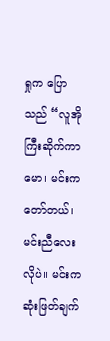ရှုက ပြောသည် “လူအိုကြီးဆိုက်ကာမော၊ မင်းက တော်တယ်၊ မင်းညီလေးလိုပဲ။ မင်းက ဆုံးဖြတ်ချက်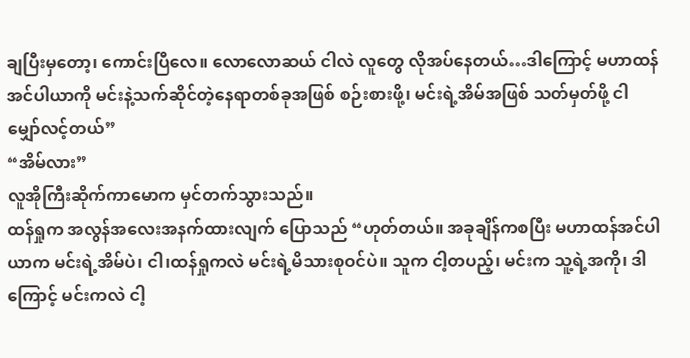ချပြီးမှတော့၊ ကောင်းပြီလေ။ လောလောဆယ် ငါလဲ လူတွေ လိုအပ်နေတယ်…ဒါကြောင့် မဟာထန်အင်ပါယာကို မင်းနဲ့သက်ဆိုင်တဲ့နေရာတစ်ခုအဖြစ် စဉ်းစားဖို့၊ မင်းရဲ့အိမ်အဖြစ် သတ်မှတ်ဖို့ ငါ မျှော်လင့်တယ်”
“အိမ်လား”
လူအိုကြီးဆိုက်ကာမောက မှင်တက်သွားသည်။
ထန်ရှုက အလွန်အလေးအနက်ထားလျက် ပြောသည် “ဟုတ်တယ်။ အခုချိန်ကစပြီး မဟာထန်အင်ပါယာက မင်းရဲ့အိမ်ပဲ၊ ငါ၊ထန်ရှုကလဲ မင်းရဲ့မိသားစုဝင်ပဲ။ သူက ငါ့တပည့်၊ မင်းက သူ့ရဲ့အကို၊ ဒါကြောင့် မင်းကလဲ ငါ့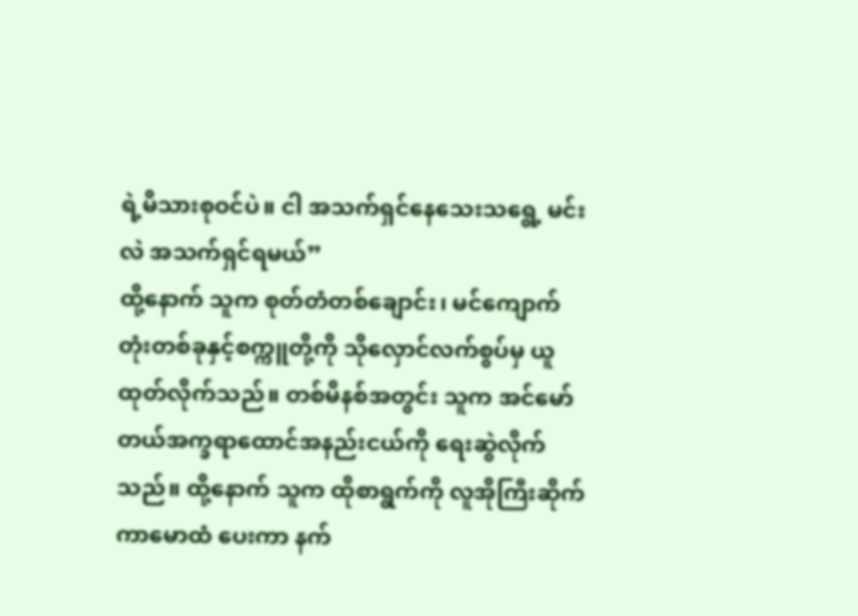ရဲ့မိသားစုဝင်ပဲ။ ငါ အသက်ရှင်နေသေးသရွေ့ မင်းလဲ အသက်ရှင်ရမယ်”
ထို့နောက် သူက စုတ်တံတစ်ချောင်း၊ မင်ကျောက်တုံးတစ်ခုနှင့်စက္ကူတို့ကို သိုလှောင်လက်စွပ်မှ ယူထုတ်လိုက်သည်။ တစ်မိနစ်အတွင်း သူက အင်မော်တယ်အက္ခရာထောင်အနည်းငယ်ကို ရေးဆွဲလိုက်သည်။ ထို့နောက် သူက ထိုစာရွက်ကို လူအိုကြီးဆိုက်ကာမောထံ ပေးကာ နက်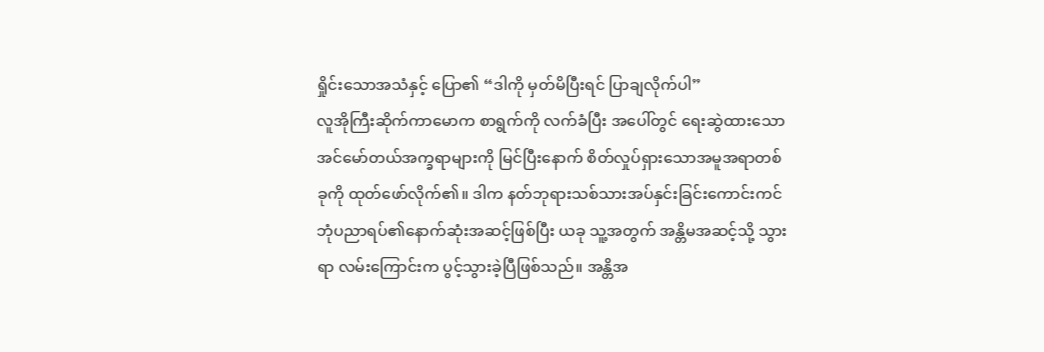ရှိုင်းသောအသံနှင့် ပြော၏ “ဒါကို မှတ်မိပြီးရင် ပြာချလိုက်ပါ”
လူအိုကြီးဆိုက်ကာမောက စာရွက်ကို လက်ခံပြီး အပေါ်တွင် ရေးဆွဲထားသောအင်မော်တယ်အက္ခရာများကို မြင်ပြီးနောက် စိတ်လှုပ်ရှားသောအမူအရာတစ်ခုကို ထုတ်ဖော်လိုက်၏။ ဒါက နတ်ဘုရားသစ်သားအပ်နှင်းခြင်းကောင်းကင်ဘုံပညာရပ်၏နောက်ဆုံးအဆင့်ဖြစ်ပြီး ယခု သူ့အတွက် အန္တိမအဆင့်သို့ သွားရာ လမ်းကြောင်းက ပွင့်သွားခဲ့ပြီဖြစ်သည်။ အန္တိအ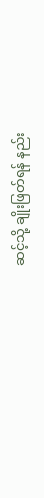ဆင့်သို့ ချိုးဖြတ်ရန် နည်း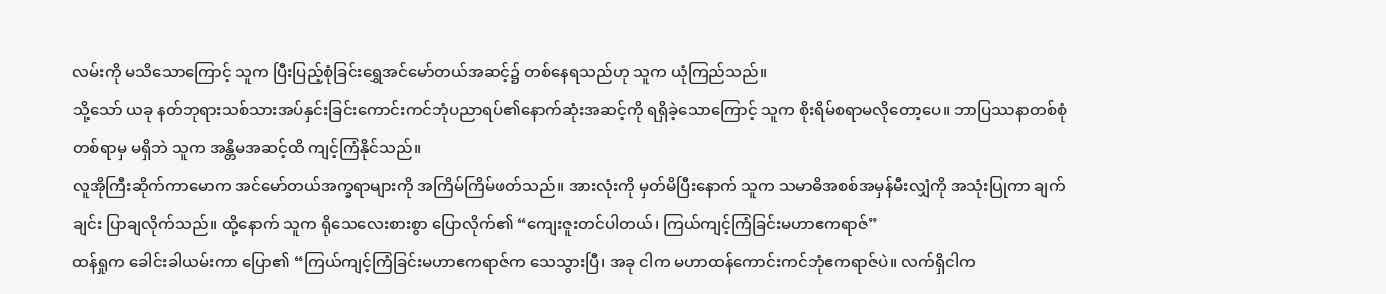လမ်းကို မသိသောကြောင့် သူက ပြီးပြည့်စုံခြင်းရွှေအင်မော်တယ်အဆင့်၌ တစ်နေရသည်ဟု သူက ယုံကြည်သည်။
သို့သော် ယခု နတ်ဘုရားသစ်သားအပ်နှင်းခြင်းကောင်းကင်ဘုံပညာရပ်၏နောက်ဆုံးအဆင့်ကို ရရှိခဲ့သောကြောင့် သူက စိုးရိမ်စရာမလိုတော့ပေ။ ဘာပြဿနာတစ်စုံတစ်ရာမှ မရှိဘဲ သူက အန္တိမအဆင့်ထိ ကျင့်ကြံနိုင်သည်။
လူအိုကြီးဆိုက်ကာမောက အင်မော်တယ်အက္ခရာများကို အကြိမ်ကြိမ်ဖတ်သည်။ အားလုံးကို မှတ်မိပြီးနောက် သူက သမာဓိအစစ်အမှန်မီးလျှံကို အသုံးပြုကာ ချက်ချင်း ပြာချလိုက်သည်။ ထို့နောက် သူက ရိုသေလေးစားစွာ ပြောလိုက်၏ “ကျေးဇူးတင်ပါတယ်၊ ကြယ်ကျင့်ကြံခြင်းမဟာဧကရာဇ်”
ထန်ရှုက ခေါင်းခါယမ်းကာ ပြော၏ “ကြယ်ကျင့်ကြံခြင်းမဟာဧကရာဇ်က သေသွားပြီ၊ အခု ငါက မဟာထန်ကောင်းကင်ဘုံဧကရာဇ်ပဲ။ လက်ရှိငါက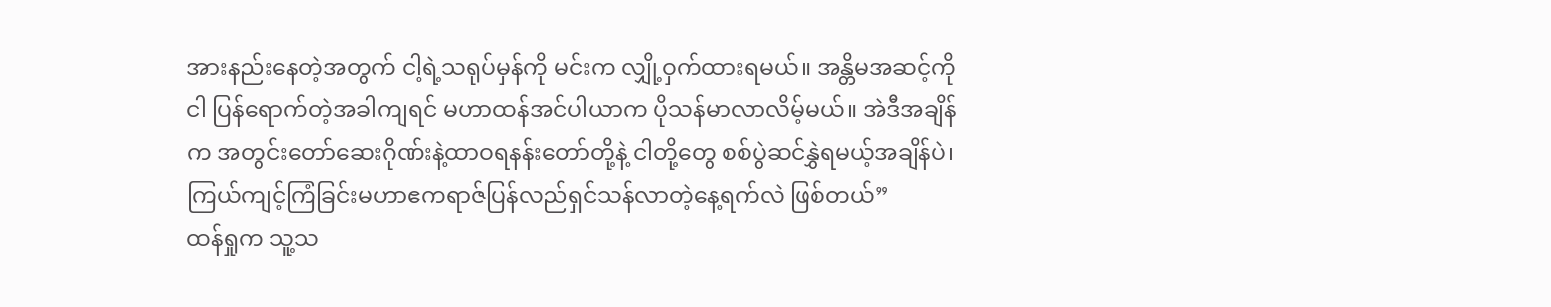အားနည်းနေတဲ့အတွက် ငါ့ရဲ့သရုပ်မှန်ကို မင်းက လျှို့ဝှက်ထားရမယ်။ အန္တိမအဆင့်ကို ငါ ပြန်ရောက်တဲ့အခါကျရင် မဟာထန်အင်ပါယာက ပိုသန်မာလာလိမ့်မယ်။ အဲဒီအချိန်က အတွင်းတော်ဆေးဂိုဏ်းနဲ့ထာဝရနန်းတော်တို့နဲ့ ငါတို့တွေ စစ်ပွဲဆင်နွှဲရမယ့်အချိန်ပဲ၊ ကြယ်ကျင့်ကြံခြင်းမဟာဧကရာဇ်ပြန်လည်ရှင်သန်လာတဲ့နေ့ရက်လဲ ဖြစ်တယ်”
ထန်ရှုက သူ့သ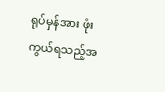ရုပ်မှန်အား ဖုံးကွယ်ရသည့်အ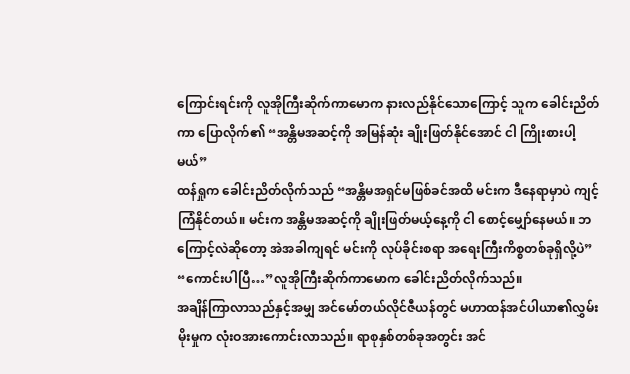ကြောင်းရင်းကို လူအိုကြီးဆိုက်ကာမောက နားလည်နိုင်သောကြောင့် သူက ခေါင်းညိတ်ကာ ပြောလိုက်၏ “အန္တိမအဆင့်ကို အမြန်ဆုံး ချိုးဖြတ်နိုင်အောင် ငါ ကြိုးစားပါ့မယ်”
ထန်ရှုက ခေါင်းညိတ်လိုက်သည် “အန္တိမအရှင်မဖြစ်ခင်အထိ မင်းက ဒီနေရာမှာပဲ ကျင့်ကြံနိုင်တယ်။ မင်းက အန္တိမအဆင့်ကို ချိုးဖြတ်မယ့်နေ့ကို ငါ စောင့်မျှော်နေမယ်။ ဘကြောင့်လဲဆိုတော့ အဲအခါကျရင် မင်းကို လုပ်ခိုင်းစရာ အရေးကြီးကိစ္စတစ်ခုရှိလို့ပဲ”
“ကောင်းပါပြီ…”လူအိုကြီးဆိုက်ကာမောက ခေါင်းညိတ်လိုက်သည်။
အချိန်ကြာလာသည်နှင့်အမျှ အင်မော်တယ်လိုင်ဇီယန်တွင် မဟာထန်အင်ပါယာ၏လွှမ်းမိုးမှုက လုံးဝအားကောင်းလာသည်။ ရာစုနှစ်တစ်ခုအတွင်း အင်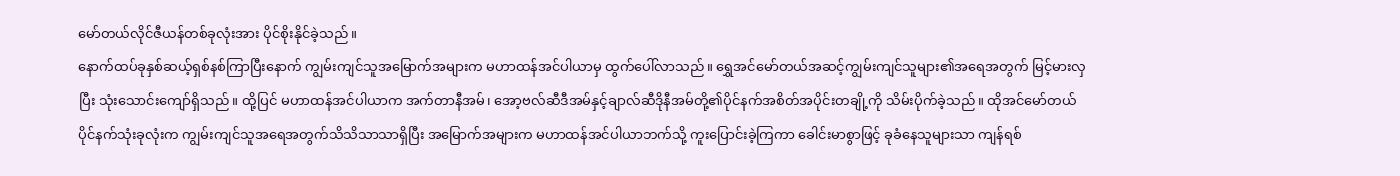မော်တယ်လိုင်ဇီယန်တစ်ခုလုံးအား ပိုင်စိုးနိုင်ခဲ့သည်။
နောက်ထပ်ခုနှစ်ဆယ့်ရှစ်နစ်ကြာပြီးနောက် ကျွမ်းကျင်သူအမြောက်အများက မဟာထန်အင်ပါယာမှ ထွက်ပေါ်လာသည်။ ရွှေအင်မော်တယ်အဆင့်ကျွမ်းကျင်သူများ၏အရေအတွက် မြင့်မားလှပြီး သုံးသောင်းကျော်ရှိသည်။ ထို့ပြင် မဟာထန်အင်ပါယာက အက်တာနီအမ်၊ အော့ဗလ်ဆီဒီအမ်နှင့်ချာလ်ဆီဒိုနီအမ်တို့၏ပိုင်နက်အစိတ်အပိုင်းတချို့ကို သိမ်းပိုက်ခဲ့သည်။ ထိုအင်မော်တယ်ပိုင်နက်သုံးခုလုံးက ကျွမ်းကျင်သူအရေအတွက်သိသိသာသာရှိပြီး အမြောက်အများက မဟာထန်အင်ပါယာဘက်သို့ ကူးပြောင်းခဲ့ကြကာ ခေါင်းမာစွာဖြင့် ခုခံနေသူများသာ ကျန်ရစ်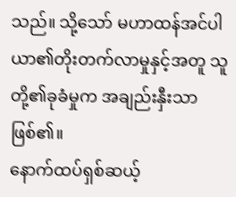သည်။ သို့သော် မဟာထန်အင်ပါယာ၏တိုးတက်လာမှုနှင့်အတူ သူတို့၏ခုခံမှုက အချည်းနှီးသာဖြစ်၏။
နောက်ထပ်ရှစ်ဆယ့်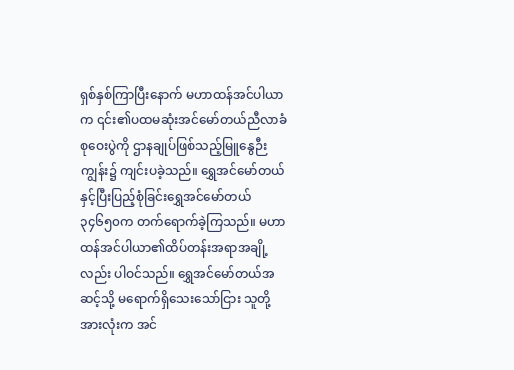ရှစ်နှစ်ကြာပြီးနောက် မဟာထန်အင်ပါယာက ၎င်း၏ပထမဆုံးအင်မော်တယ်ညီလာခံစုဝေးပွဲကို ဌာနချုပ်ဖြစ်သည့်မြူနွေဉီးကျွန်း၌ ကျင်းပခဲ့သည်။ ရွှေအင်မော်တယ်နှင့်ပြီးပြည့်စုံခြင်းရွှေအင်မော်တယ်၃၄၆၅၀က တက်ရောက်ခဲ့ကြသည်။ မဟာထန်အင်ပါယာ၏ထိပ်တန်းအရာအချို့လည်း ပါဝင်သည်။ ရွှေအင်မော်တယ်အဆင့်သို့ မရောက်ရှိသေးသော်ငြား သူတို့အားလုံးက အင်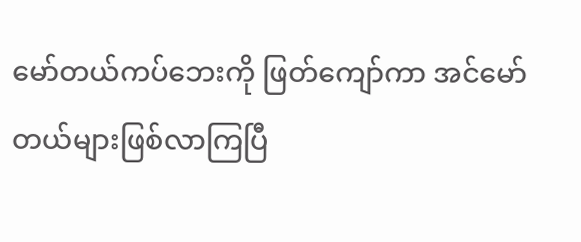မော်တယ်ကပ်ဘေးကို ဖြတ်ကျော်ကာ အင်မော်တယ်များဖြစ်လာကြပြီ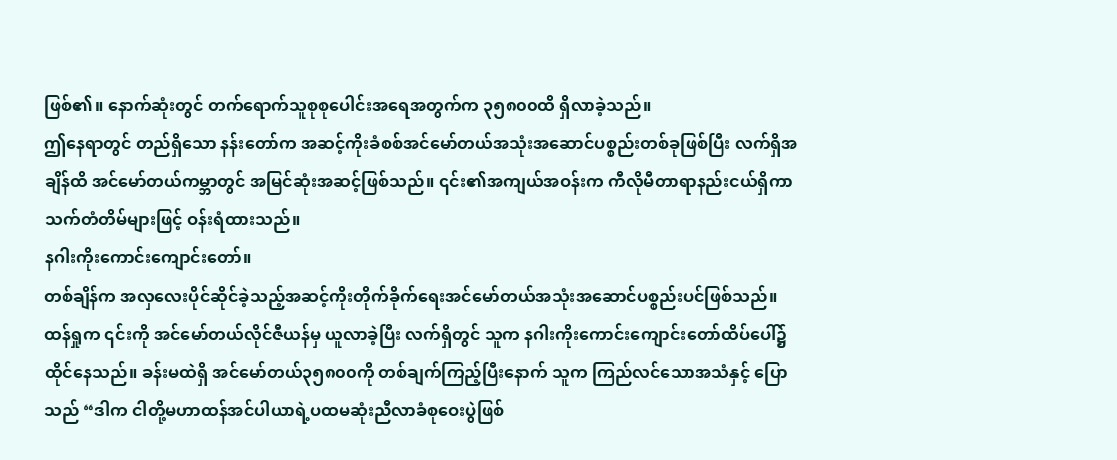ဖြစ်၏။ နောက်ဆုံးတွင် တက်ရောက်သူစုစုပေါင်းအရေအတွက်က ၃၅၈၀၀ထိ ရှိလာခဲ့သည်။
ဤနေရာတွင် တည်ရှိသော နန်းတော်က အဆင့်ကိုးခံစစ်အင်မော်တယ်အသုံးအဆောင်ပစ္စည်းတစ်ခုဖြစ်ပြီး လက်ရှိအချိန်ထိ အင်မော်တယ်ကမ္ဘာတွင် အမြင်ဆုံးအဆင့်ဖြစ်သည်။ ၎င်း၏အကျယ်အဝန်းက ကီလိုမီတာရာနည်းငယ်ရှိကာ သက်တံတိမ်များဖြင့် ဝန်းရံထားသည်။
နဂါးကိုးကောင်းကျောင်းတော်။
တစ်ချိန်က အလှလေးပိုင်ဆိုင်ခဲ့သည့်အဆင့်ကိုးတိုက်ခိုက်ရေးအင်မော်တယ်အသုံးအဆောင်ပစ္စည်းပင်ဖြစ်သည်။ ထန်ရှုက ၎င်းကို အင်မော်တယ်လိုင်ဇီယန်မှ ယူလာခဲ့ပြီး လက်ရှိတွင် သူက နဂါးကိုးကောင်းကျောင်းတော်ထိပ်ပေါ်၌ ထိုင်နေသည်။ ခန်းမထဲရှိ အင်မော်တယ်၃၅၈၀၀ကို တစ်ချက်ကြည့်ပြီးနောက် သူက ကြည်လင်သောအသံနှင့် ပြောသည် “ဒါက ငါတို့မဟာထန်အင်ပါယာရဲ့ပထမဆုံးညီလာခံစုဝေးပွဲဖြစ်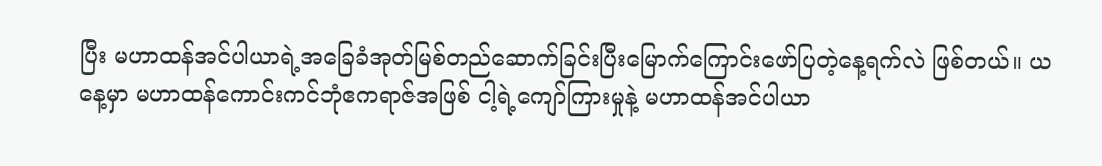ပြီး မဟာထန်အင်ပါယာရဲ့အခြေခံအုတ်မြစ်တည်ဆောက်ခြင်းပြီးမြောက်ကြောင်းဖော်ပြတဲ့နေ့ရက်လဲ ဖြစ်တယ်။ ယနေ့မှာ မဟာထန်ကောင်းကင်ဘုံဧကရာဇ်အဖြစ် ငါ့ရဲ့ကျော်ကြားမှုနဲ့ မဟာထန်အင်ပါယာ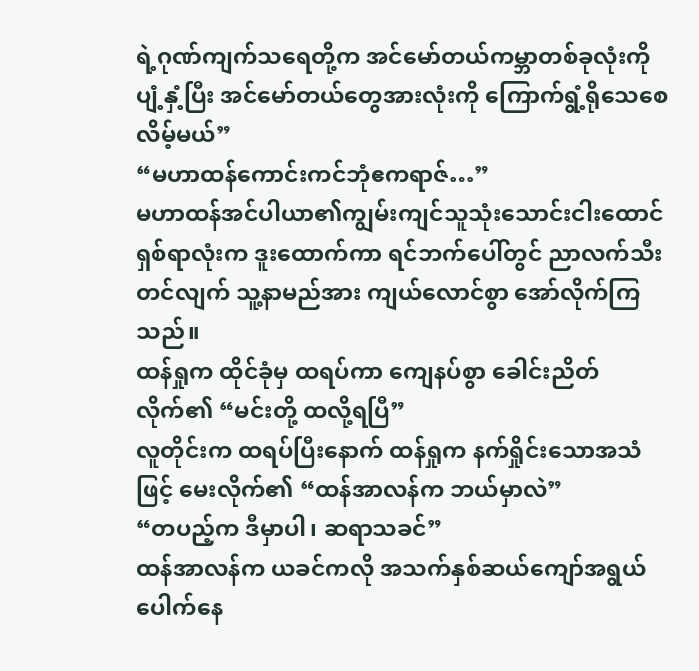ရဲ့ဂုဏ်ကျက်သရေတို့က အင်မော်တယ်ကမ္ဘာတစ်ခုလုံးကို ပျံ့နှံ့ပြီး အင်မော်တယ်တွေအားလုံးကို ကြောက်ရွံ့ရိုသေစေလိမ့်မယ်”
“မဟာထန်ကောင်းကင်ဘုံဧကရာဇ်…”
မဟာထန်အင်ပါယာ၏ကျွမ်းကျင်သူသုံးသောင်းငါးထောင်ရှစ်ရာလုံးက ဒူးထောက်ကာ ရင်ဘက်ပေါ်တွင် ညာလက်သီးတင်လျက် သူ့နာမည်အား ကျယ်လောင်စွာ အော်လိုက်ကြသည်။
ထန်ရှုက ထိုင်ခုံမှ ထရပ်ကာ ကျေနပ်စွာ ခေါင်းညိတ်လိုက်၏ “မင်းတို့ ထလို့ရပြီ”
လူတိုင်းက ထရပ်ပြီးနောက် ထန်ရှုက နက်ရှိုင်းသောအသံဖြင့် မေးလိုက်၏ “ထန်အာလန်က ဘယ်မှာလဲ”
“တပည့်က ဒီမှာပါ၊ ဆရာသခင်”
ထန်အာလန်က ယခင်ကလို အသက်နှစ်ဆယ်ကျော်အရွယ်ပေါက်နေ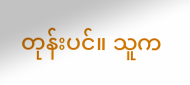တုန်းပင်။ သူက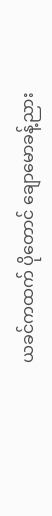ယခင်ကထက် ပိုတောင် ချောမောခန့်ညား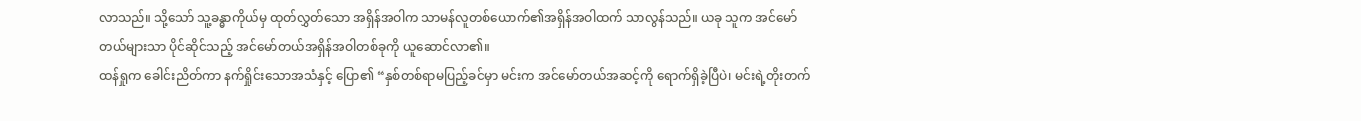လာသည်။ သို့သော် သူ့ခန္ဓာကိုယ်မှ ထုတ်လွှတ်သော အရှိန်အဝါက သာမန်လူတစ်ယောက်၏အရှိန်အဝါထက် သာလွန်သည်။ ယခု သူက အင်မော်တယ်များသာ ပိုင်ဆိုင်သည့် အင်မော်တယ်အရှိန်အဝါတစ်ခုကို ယူဆောင်လာ၏။
ထန်ရှုက ခေါင်းညိတ်ကာ နက်ရှိုင်းသောအသံနှင့် ပြော၏ “နှစ်တစ်ရာမပြည့်ခင်မှာ မင်းက အင်မော်တယ်အဆင့်ကို ရောက်ရှိခဲ့ပြီပဲ၊ မင်းရဲ့တိုးတက်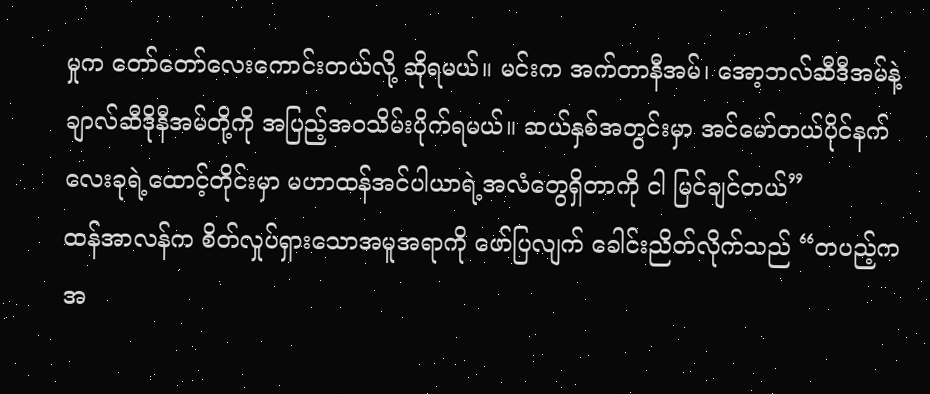မှုက တော်တော်လေးကောင်းတယ်လို့ ဆိုရမယ်။ မင်းက အက်တာနီအမ်၊ အော့ဘလ်ဆီဒီအမ်နဲ့ ချာလ်ဆီဒိုနီအမ်တို့ကို အပြည့်အဝသိမ်းပိုက်ရမယ်။ ဆယ်နှစ်အတွင်းမှာ အင်မော်တယ်ပိုင်နက်လေးခုရဲ့ထောင့်တိုင်းမှာ မဟာထန်အင်ပါယာရဲ့အလံတွေရှိတာကို ငါ မြင်ချင်တယ်”
ထန်အာလန်က စိတ်လှုပ်ရှားသောအမူအရာကို ဖော်ပြလျက် ခေါင်းညိတ်လိုက်သည် “တပည့်က အ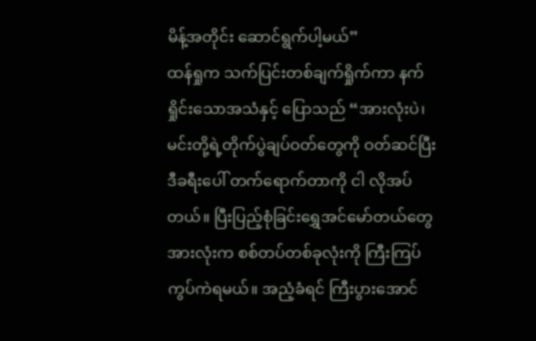မိန့်အတိုင်း ဆောင်ရွက်ပါ့မယ်”
ထန်ရှုက သက်ပြင်းတစ်ချက်ရှိုက်ကာ နက်ရှိုင်းသောအသံနှင့် ပြောသည် “အားလုံးပဲ၊ မင်းတို့ရဲ့တိုက်ပွဲချပ်ဝတ်တွေကို ဝတ်ဆင်ပြီး ဒီခရီးပေါ် တက်ရောက်တာကို ငါ လိုအပ်တယ်။ ပြီးပြည့်စုံခြင်းရွှေအင်မော်တယ်တွေအားလုံးက စစ်တပ်တစ်ခုလုံးကို ကြီးကြပ်ကွပ်ကဲရမယ်။ အညံ့ခံရင် ကြီးပွားအောင်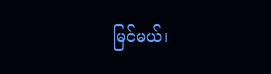မြင်မယ်၊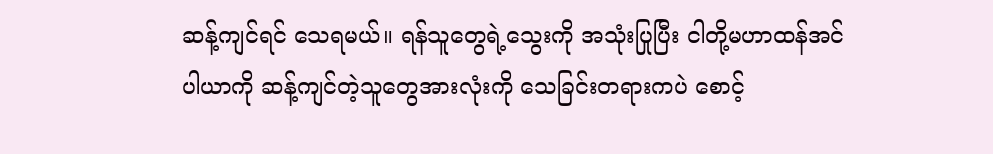ဆန့်ကျင်ရင် သေရမယ်။ ရန်သူတွေရဲ့သွေးကို အသုံးပြုပြီး ငါတို့မဟာထန်အင်ပါယာကို ဆန့်ကျင်တဲ့သူတွေအားလုံးကို သေခြင်းတရားကပဲ စောင့်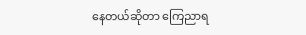နေတယ်ဆိုတာ ကြေညာရ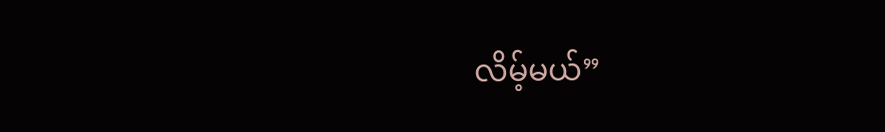လိမ့်မယ်”